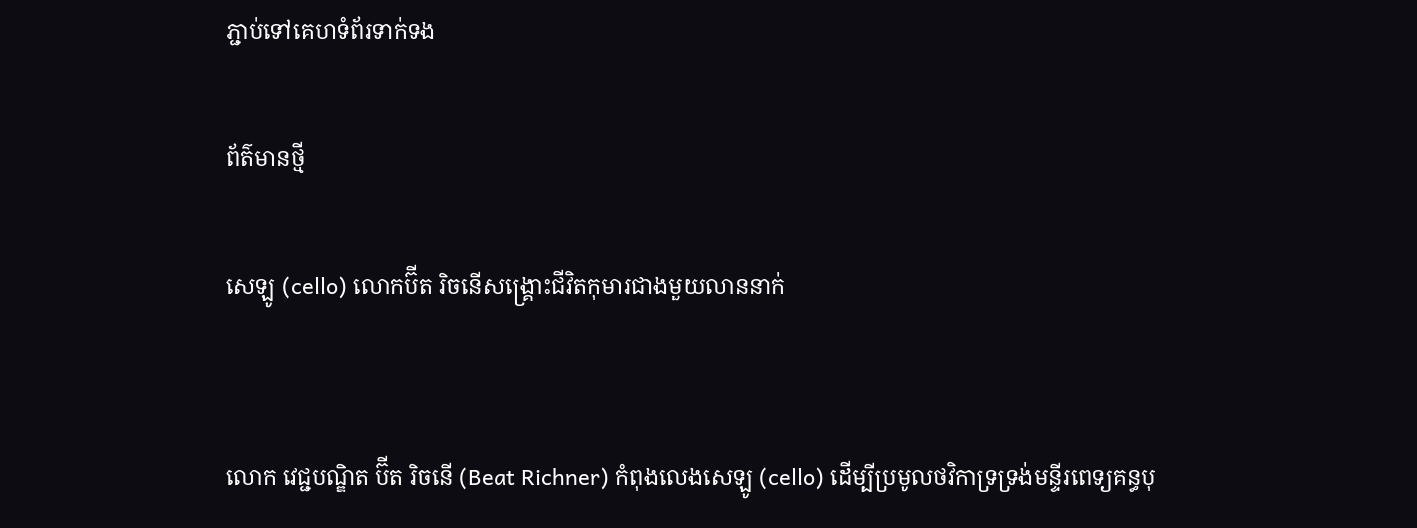ភ្ជាប់ទៅគេហទំព័រទាក់ទង

ព័ត៌មានថ្មី

សេឡូ (cello) លោកប៊ីត រិចនើសង្គ្រោះជីវិតកុមារជាងមួយលាននាក់


លោក វេជ្ជបណ្ឌិត ប៊ីត រិចនើ (Beat Richner) កំពុងលេងសេឡូ (cello) ដើម្បីប្រមូលថវិកាទ្រទ្រង់មន្ទីរពេទ្យគន្ធបុ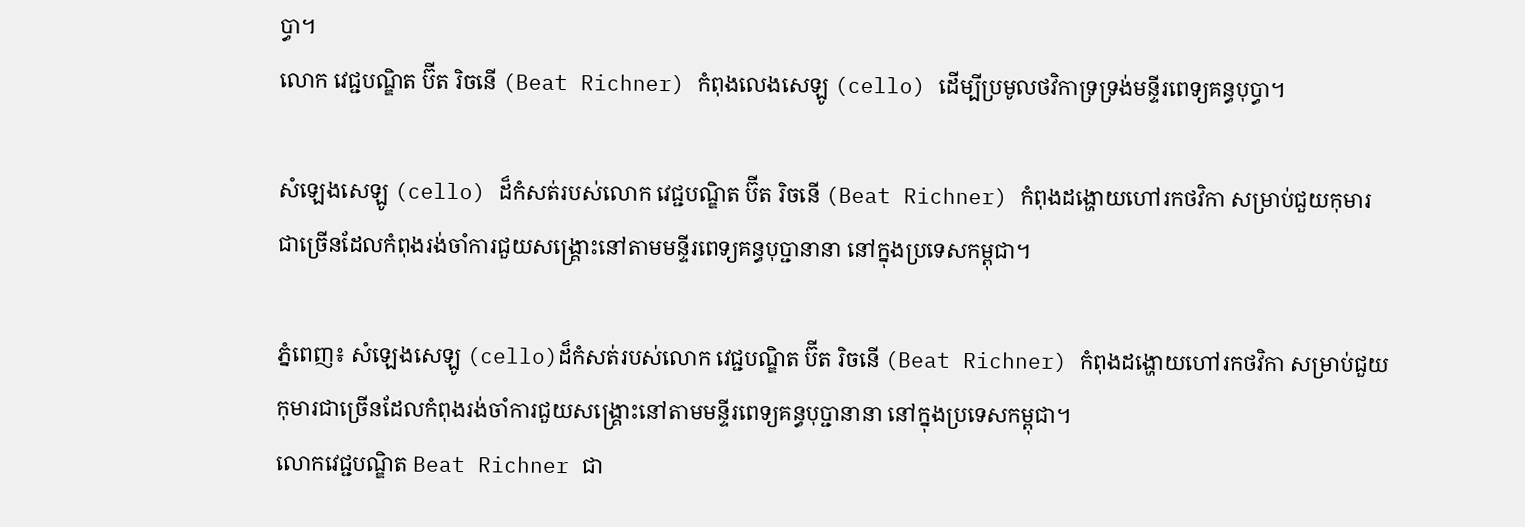ប្ធា។
លោក វេជ្ជបណ្ឌិត ប៊ីត រិចនើ (Beat Richner) កំពុងលេងសេឡូ (cello) ដើម្បីប្រមូលថវិកាទ្រទ្រង់មន្ទីរពេទ្យគន្ធបុប្ធា។

សំឡេងសេឡូ (cello) ដ៏កំសត់របស់លោក វេជ្ជបណ្ឌិត ប៊ីត រិចនើ (Beat Richner) កំពុងដង្ហោយហៅរកថវិកា សម្រាប់ជួយកុមារជាច្រើនដែលកំពុងរង់ចាំការជួយសង្រ្គោះនៅតាមមន្ទីរពេទ្យគន្ធបុប្ជានានា នៅក្នុងប្រទេសកម្ពុជា។

ភ្នំពេញ៖ សំឡេងសេឡូ (cello)ដ៏កំសត់របស់លោក វេជ្ជបណ្ឌិត ប៊ីត រិចនើ (Beat Richner) កំពុងដង្ហោយហៅរកថវិកា សម្រាប់ជួយកុមារជាច្រើនដែលកំពុងរង់ចាំការជួយសង្រ្គោះនៅតាមមន្ទីរពេទ្យគន្ធបុប្ជានានា នៅក្នុងប្រទេសកម្ពុជា។
លោកវេជ្ជបណ្ឌិត Beat Richner ជា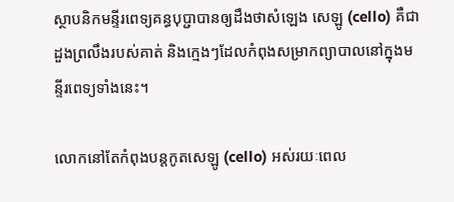ស្ថាបនិកមន្ទីរពេទ្យគន្ធបុប្ជាបានឲ្យដឹងថាសំឡេង សេឡូ (cello) គឺជាដួងព្រលឹងរបស់គាត់ និងក្មេងៗដែលកំពុងសម្រាកព្យាបាលនៅក្នុងមន្ទីរពេទ្យទាំងនេះ។

លោកនៅតែកំពុងបន្តកូតសេឡូ (cello) អស់រយៈពេល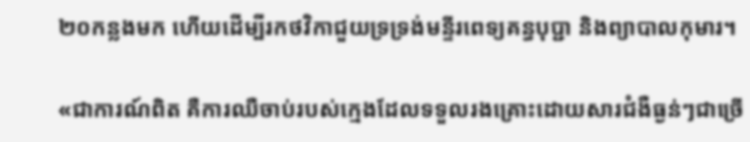២០កន្លងមក ហើយដើម្បីរកថវិកាជួយទ្រទ្រង់មន្ទីរពេទ្យគន្ធបុប្ជា និងព្យាបាលកុមារ។

«ជាការណ៍ពិត គឺការឈឺចាប់របស់ក្មេងដែលទទួលរងគ្រោះដោយសារជំងឺធ្ងន់ៗជាច្រើ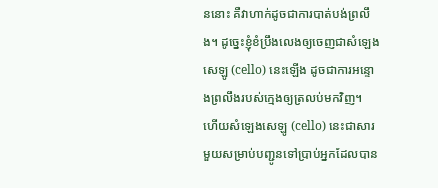ននោះ គឺវាហាក់ដូចជាការបាត់បង់ព្រលឹង។ ដូច្នេះខ្ញុំខំប្រឹងលេងឲ្យចេញជាសំឡេងសេឡូ (cello) នេះឡើង ដូចជាការអន្ទោងព្រលឹងរបស់ក្មេងឲ្យត្រលប់មកវិញ។ ហើយសំឡេងសេឡូ (cello) នេះជាសារមួយសម្រាប់បញ្ជូនទៅប្រាប់អ្នកដែលបាន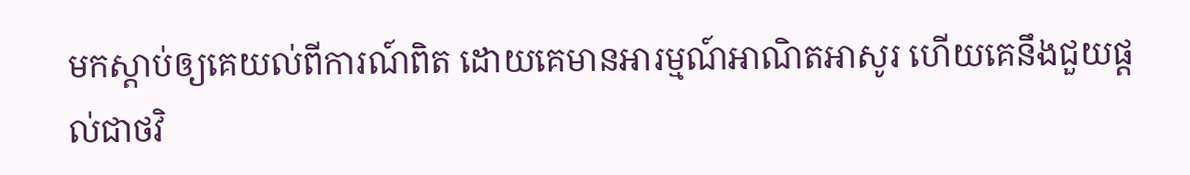មកស្តាប់ឲ្យគេយល់ពីការណ៍ពិត ដោយគេមានអារម្មណ៍អាណិតអាសូរ ហើយគេនឹងជួយផ្តល់ជាថវិ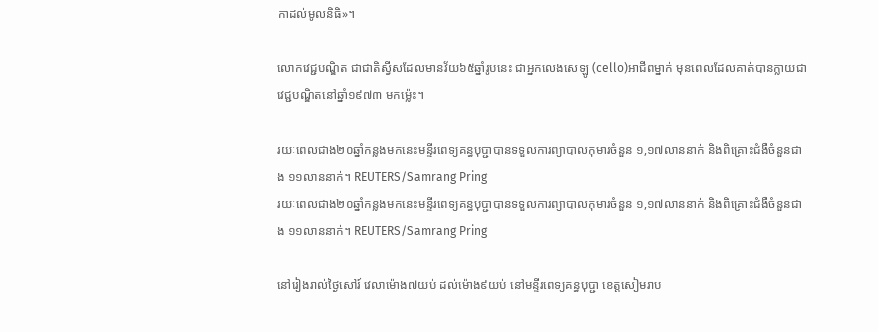កាដល់មូលនិធិ»។

លោកវេជ្ជបណ្ឌិត ជាជាតិស្វីសដែលមានវ័យ៦៥ឆ្នាំរូបនេះ ជាអ្នកលេងសេឡូ (cello)អាជីពម្នាក់ មុនពេលដែលគាត់បានក្លាយជាវេជ្ជបណ្ឌិតនៅឆ្នាំ១៩៧៣ មកម្ល៉េះ។

រយៈពេលជាង២០ឆ្នាំកន្លងមកនេះមន្ទីរពេទ្យគន្ធបុប្ជាបានទទួលការព្យាបាលកុមារចំនួន ១,១៧លាននាក់ និងពិគ្រោះជំងឺចំនួនជាង ១១លាននាក់។ REUTERS/Samrang Pring
រយៈពេលជាង២០ឆ្នាំកន្លងមកនេះមន្ទីរពេទ្យគន្ធបុប្ជាបានទទួលការព្យាបាលកុមារចំនួន ១,១៧លាននាក់ និងពិគ្រោះជំងឺចំនួនជាង ១១លាននាក់។ REUTERS/Samrang Pring

នៅរៀងរាល់ថ្ងៃសៅរ៍ វេលាម៉ោង៧យប់ ដល់ម៉ោង៩យប់ នៅមន្ទីរពេទ្យគន្ធបុប្ជា ខេត្តសៀមរាប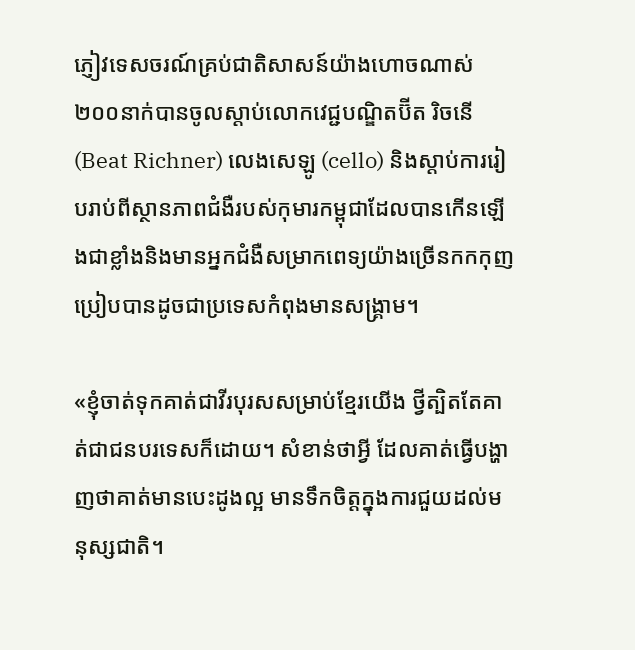ភ្ញៀវទេសចរណ៍គ្រប់ជាតិសាសន៍យ៉ាងហោចណាស់ ២០០នាក់បានចូលស្តាប់លោកវេជ្ជបណ្ឌិតប៊ីត រិចនើ (Beat Richner) លេងសេឡូ (cello) និងស្តាប់ការរៀបរាប់ពីស្ថានភាពជំងឺរបស់កុមារកម្ពុជាដែលបានកើនឡើងជាខ្លាំងនិងមានអ្នកជំងឺសម្រាកពេទ្យយ៉ាងច្រើនកកកុញប្រៀបបានដូចជាប្រទេសកំពុងមានសង្រ្គាម។

«ខ្ញុំចាត់ទុកគាត់ជាវីរបុរសសម្រាប់ខ្មែរយើង ថ្វីត្បិតតែគាត់ជាជនបរទេសក៏ដោយ។ សំខាន់ថាអ្វី ដែលគាត់ធ្វើបង្ហាញថាគាត់មានបេះដូងល្អ មានទឹកចិត្តក្នុងការជួយដល់មនុស្សជាតិ។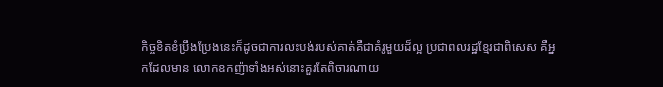កិច្ចខិតខំប្រឹងប្រែងនេះក៏ដូចជាការលះបង់របស់គាត់គឺជាគំរូមួយដ៏ល្អ ប្រជាពលរដ្ឋខ្មែរជាពិសេស គឺអ្នកដែលមាន លោកឧកញ៉ាទាំងអស់នោះគួរតែពិចារណាយ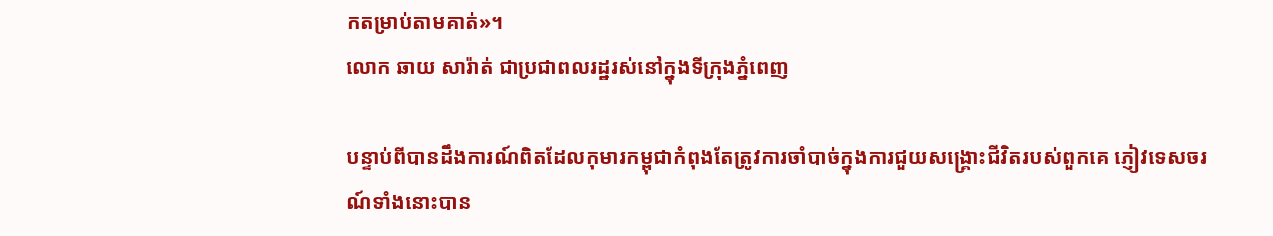កតម្រាប់តាមគាត់»។
លោក ឆាយ សារ៉ាត់ ជាប្រជាពលរដ្ឋរស់នៅក្នុងទីក្រុងភ្នំពេញ

បន្ទាប់ពីបានដឹងការណ៍ពិតដែលកុមារកម្ពុជាកំពុងតែត្រូវការចាំបាច់ក្នុងការជួយសង្គ្រោះជីវិតរបស់ពួកគេ ភ្ញៀវទេសចរណ៍ទាំងនោះបាន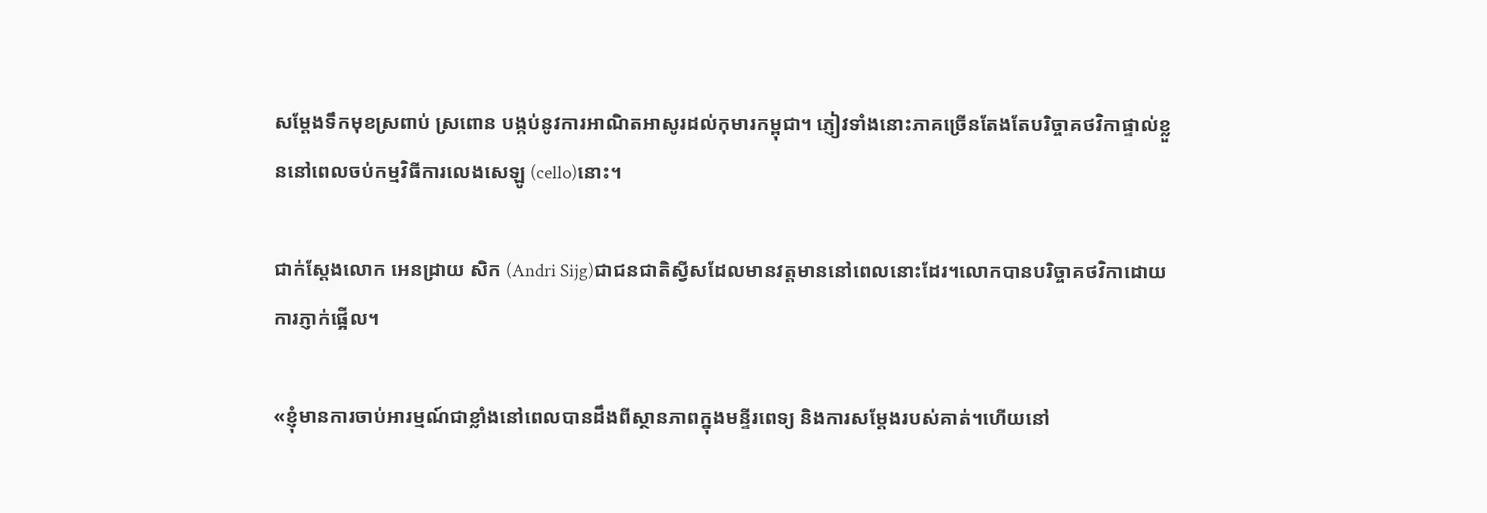សម្តែងទឹកមុខស្រពាប់ ស្រពោន បង្កប់នូវការអាណិតអាសូរដល់កុមារកម្ពុជា។ ភ្ញៀវទាំងនោះភាគច្រើនតែងតែបរិច្ចាគថវិកាផ្ទាល់ខ្លួននៅពេលចប់កម្មវិធីការលេងសេឡូ (cello)នោះ។

ជាក់ស្តែងលោក អេនដ្រាយ សិក (Andri Sijg)ជាជនជាតិស្វីសដែលមានវត្តមាននៅពេលនោះដែរ។លោកបានបរិច្ចាគថវិកាដោយការភ្ញាក់ផ្អើល។

«ខ្ញុំមានការចាប់អារម្មណ៍ជាខ្លាំងនៅពេលបានដឹងពីស្ថានភាពក្នុងមន្ទីរពេទ្យ និងការសម្តែងរបស់គាត់។ហើយនៅ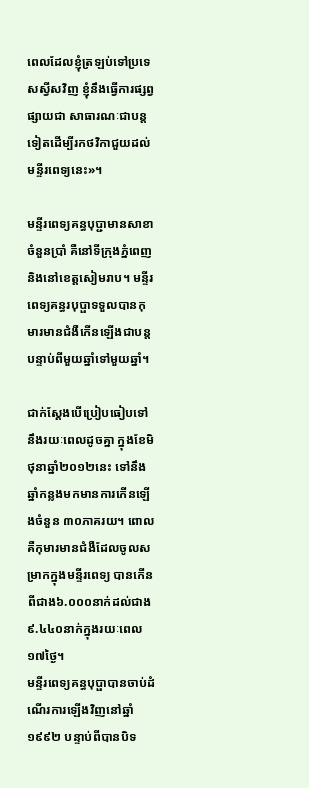ពេលដែលខ្ញុំត្រឡប់ទៅប្រទេសស្វីសវិញ ខ្ញុំនឹងធ្វើការផ្សព្វផ្សាយជា សាធារណៈជាបន្តទៀតដើម្បីរកថវិកាជួយដល់មន្ទីរពេទ្យនេះ»។

មន្ទីរពេទ្យគន្ធបុប្ជាមានសាខាចំនួនប្រាំ គឺនៅទីក្រុងភ្នំពេញ និងនៅខេត្តសៀមរាប។ មន្ទីរពេទ្យគន្ធរបុប្ផាទទួលបានកុមារមានជំងឺកើនឡើងជាបន្តបន្ទាប់ពីមួយឆ្នាំទៅមួយឆ្នាំ។

ជាក់ស្តែងបើប្រៀបធៀបទៅនឹងរយៈពេលដូចគ្នា ក្នុងខែមិថុនាឆ្នាំ២០១២នេះ ទៅនឹងឆ្នាំកន្លងមកមានការកើនឡើងចំនួន ៣០ភាគរយ។ ពោលគឺកុមារមានជំងឺដែលចូលសម្រាកក្នុងមន្ទីរពេទ្យ បានកើនពីជាង៦.០០០នាក់ដល់ជាង៩.៤៤០នាក់ក្នុងរយៈពេល១៧ថ្ងៃ។
មន្ទីរពេទ្យគន្ធបុប្ផាបានចាប់ដំណើរការឡើងវិញនៅឆ្នាំ១៩៩២ បន្ទាប់ពីបានបិទ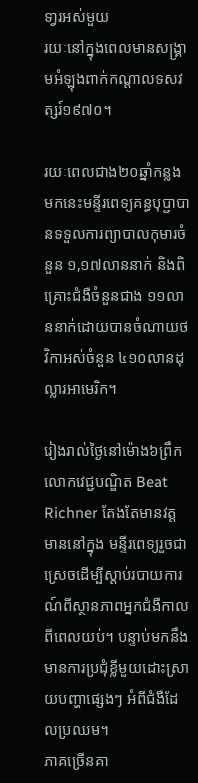ទា្វរអស់មួយ
រយៈនៅក្នុងពេលមានសង្គ្រាមអំឡុងពាក់កណ្តាលទសវត្សរ៍១៩៧០។

រយៈពេលជាង២០ឆ្នាំកន្លងមកនេះមន្ទីរពេទ្យគន្ធបុប្ជាបានទទួលការព្យាបាលកុមារចំនួន ១,១៧លាននាក់ និងពិគ្រោះជំងឺចំនួនជាង ១១លាននាក់ដោយបានចំណាយថវិកាអស់ចំនួន ៤១០លានដុល្លារអាមេរិក។

រៀងរាល់ថ្ងៃនៅម៉ោង៦ព្រឹក លោកវេជ្ជបណ្ឌិត Beat Richner តែងតែមានវត្តមាននៅក្នុង មន្ទីរពេទ្យរួចជាស្រេចដើម្បីស្តាប់របាយការណ៍ពីស្ថានភាពអ្នកជំងឺកាលពីពេលយប់។ បន្ទាប់មកនឹងមានការប្រជុំខ្លីមួយដោះស្រាយបញ្ហាផ្សេងៗ អំពីជំងឺដែលប្រឈម។
ភាគច្រើនគា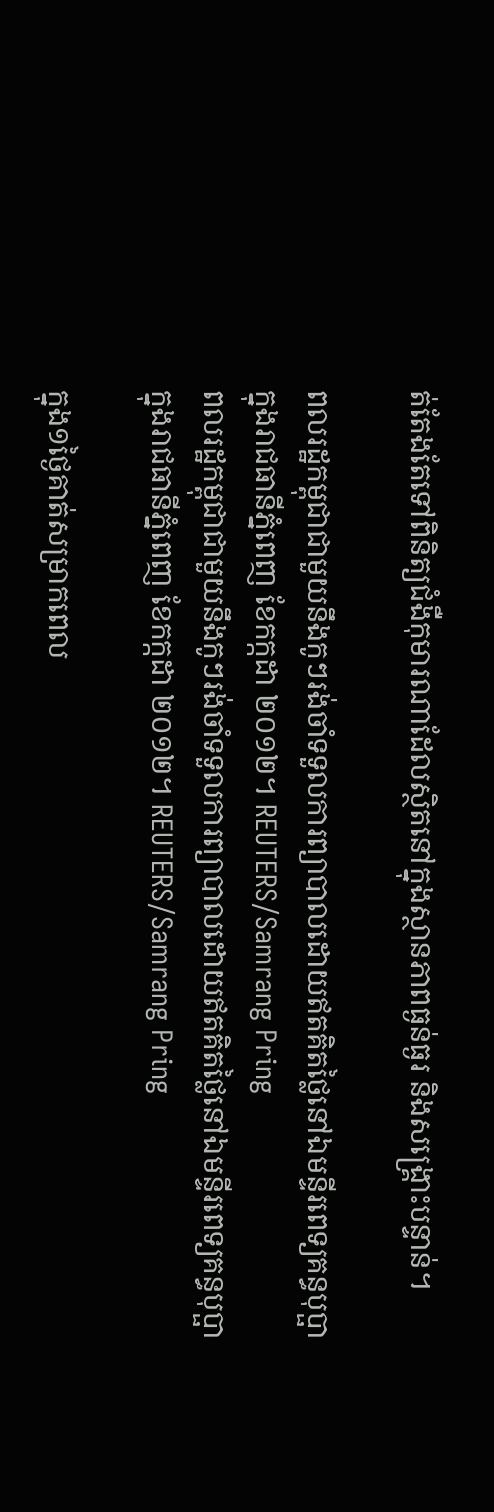ត់តែងតែទៅពិនិត្យជំងឺកុមារណាដែលស្ថិតនៅក្នុងស្ថានភាពធ្ងន់ធ្ងរ និងសង្រ្គោះបន្ទាន់។

ពលរដ្ឋកម្ពុជាជាមួយនឹងកូៗរង់ចាំទទួលការព្យាបាលដោយឥតគិតថ្លៃនៅឯមន្ទីរពេទ្យគន្ធបុប្ផា ក្នុងរាជធានីភ្នំពេញ ខែកក្កដា ២០១២។ REUTERS/Samrang Pring
ពលរដ្ឋកម្ពុជាជាមួយនឹងកូៗរង់ចាំទទួលការព្យាបាលដោយឥតគិតថ្លៃនៅឯមន្ទីរពេទ្យគន្ធបុប្ផា ក្នុងរាជធានីភ្នំពេញ ខែកក្កដា ២០១២។ REUTERS/Samrang Pring

ក្នុង១ថ្ងៃគាត់សម្រាកពេល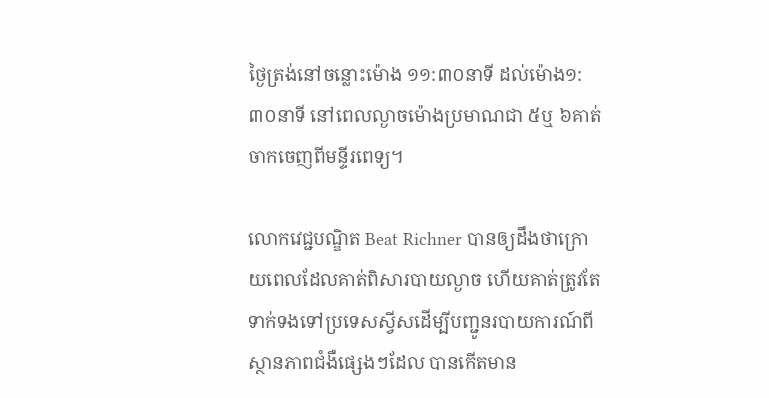ថ្ងៃត្រង់នៅចន្លោះម៉ោង ១១:៣០នាទី ដល់ម៉ោង១:៣០នាទី នៅពេលល្ងាចម៉ោងប្រមាណជា ៥ឬ ៦គាត់ចាកចេញពីមន្ទីរពេទ្យ។

លោកវេជ្ជបណ្ឌិត Beat Richner បានឲ្យដឹងថាក្រោយពេលដែលគាត់ពិសារបាយល្ងាច ហើយគាត់ត្រូវតែទាក់ទងទៅប្រទេសស្វីសដើម្បីបញ្ជូនរបាយការណ៍ពីស្ថានភាពជំងឺផ្សេងៗដែល បានកើតមាន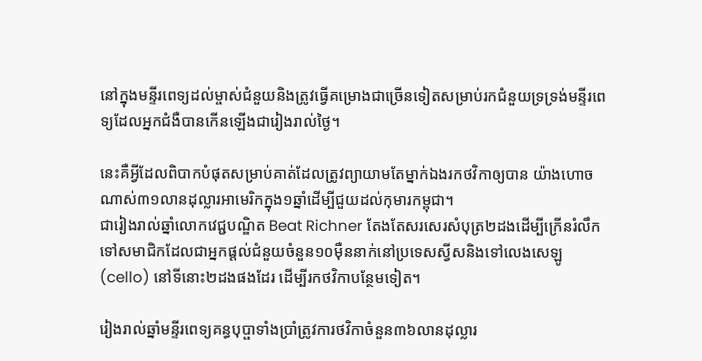នៅក្នុងមន្ទីរពេទ្យដល់ម្ចាស់ជំនួយនិងត្រូវធ្វើគម្រោងជាច្រើនទៀតសម្រាប់រកជំនួយទ្រទ្រង់មន្ទីរពេទ្យដែលអ្នកជំងឺបានកើនឡើងជារៀងរាល់ថ្ងៃ។

នេះគឺអ្វីដែលពិបាកបំផុតសម្រាប់គាត់ដែលត្រូវព្យាយាមតែម្នាក់ឯងរកថវិកាឲ្យបាន យ៉ាងហោចណាស់៣១លានដុល្លារអាមេរិកក្នុង១ឆ្នាំដើម្បីជួយដល់កុមារកម្ពុជា។
ជារៀងរាល់ឆ្នាំលោកវេជ្ជបណ្ឌិត Beat Richner តែងតែសរសេរសំបុត្រ២ដងដើម្បីក្រើនរំលឹកទៅសមាជិកដែលជាអ្នកផ្តល់ជំនួយចំនួន១០ម៉ឺននាក់នៅប្រទេសស្វីសនិងទៅលេងសេឡូ (cello) នៅទីនោះ២ដងផងដែរ ដើម្បីរកថវិកាបន្ថែមទៀត។

រៀងរាល់ឆ្នាំមន្ទីរពេទ្យគន្ធបុប្ផាទាំងប្រាំត្រូវការថវិកាចំនួន៣៦លានដុល្លារ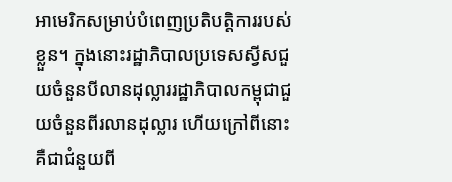អាមេរិកសម្រាប់បំពេញប្រតិបត្តិការរបស់ខ្លួន។ ក្នុងនោះរដ្ឋាភិបាលប្រទេសស្វីសជួយចំនួនបីលានដុល្លាររដ្ឋាភិបាលកម្ពុជាជួយចំនួនពីរលានដុល្លារ ហើយក្រៅពីនោះគឺជាជំនួយពី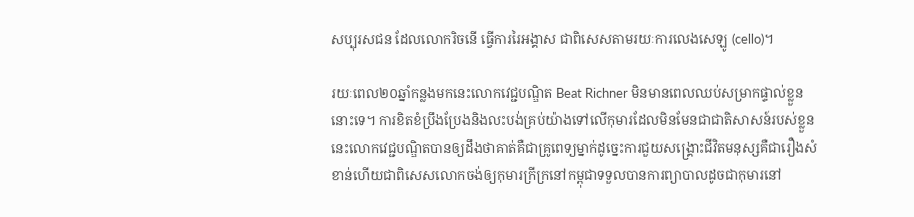សប្បុរសជន ដែលលោករិចនើ ធ្វើការរៃអង្គាស ជាពិសេសតាមរយៈការលេងសេឡូ (cello)។

រយៈពេល២០ឆ្នាំកន្លងមកនេះលោកវេជ្ជបណ្ឌិត Beat Richner មិនមានពេលឈប់សម្រាកផ្ទាល់ខ្លួននោះទេ។ ការខិតខំប្រឹងប្រែងនិងលះបង់គ្រប់យ៉ាងទៅលើកុមារដែលមិនមែនជាជាតិសាសន៍របស់ខ្លួននេះលោកវេជ្ជបណ្ឌិតបានឲ្យដឹងថាគាត់គឺជាគ្រូពេទ្យម្នាក់ដូច្នេះការជួយសង្រ្គោះជីវិតមនុស្សគឺជារឿងសំខាន់ហើយជាពិសេសលោកចង់ឲ្យកុមារក្រីក្រនៅកម្ពុជាទទួលបានការព្យាបាលដូចជាកុមារនៅ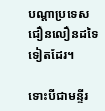បណ្តាប្រទេសជឿនលឿនដទៃទៀតដែរ។

ទោះបីជាមន្ទីរ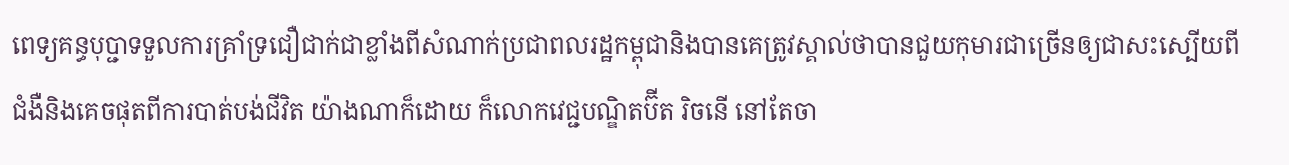ពេទ្យគន្ធបុប្ជាទទួលការគ្រាំទ្រជឿជាក់ជាខ្លាំងពីសំណាក់ប្រជាពលរដ្ឋកម្ពុជានិងបានគេត្រូវស្គាល់ថាបានជួយកុមារជាច្រើនឲ្យជាសះស្បើយពីជំងឺនិងគេចផុតពីការបាត់បង់ជីវិត យ៉ាងណាក៏ដោយ ក៏លោកវេជ្ជបណ្ឌិតប៊ីត រិចនើ នៅតែចា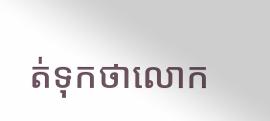ត់ទុកថាលោក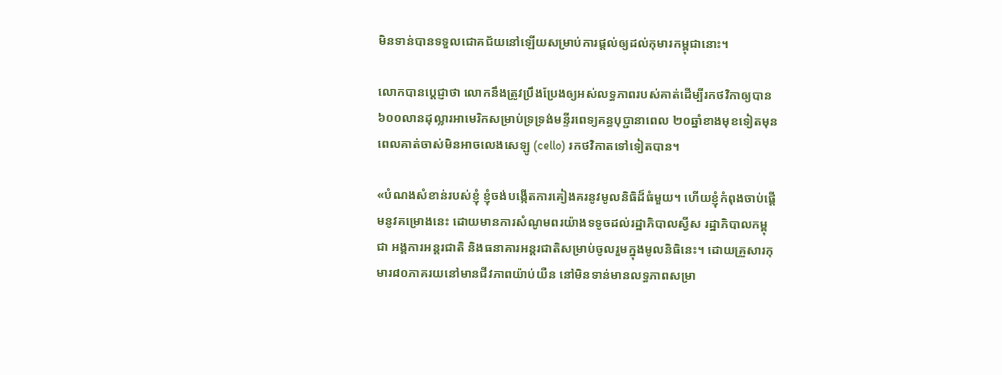មិនទាន់បានទទួលជោគជ័យនៅឡើយសម្រាប់ការផ្តល់ឲ្យដល់កុមារកម្ពុជានោះ។

លោកបានប្តេជ្ញាថា លោកនឹងត្រូវប្រឹងប្រែងឲ្យអស់លទ្ធភាពរបស់គាត់ដើម្បីរកថវិកាឲ្យបាន ៦០០លានដុល្លារអាមេរិកសម្រាប់ទ្រទ្រង់មន្ទីរពេទ្យគន្ធបុប្ជានាពេល ២០ឆ្នាំខាងមុខទៀតមុនពេលគាត់ចាស់មិនអាចលេងសេឡូ (cello) រកថវិកាតទៅទៀតបាន។

«បំណងសំខាន់របស់ខ្ញុំ ខ្ញុំចង់បង្កើតការគៀងគរនូវមូលនិធិដ៏ធំមួយ។ ហើយខ្ញុំកំពុងចាប់ផ្តើមនូវគម្រោងនេះ ដោយមានការសំណូមពរយ៉ាងទទូចដល់រដ្ឋាភិបាលស្វីស រដ្ឋាភិបាលកម្ពុជា អង្គការអន្តរជាតិ និងធនាគារអន្តរជាតិសម្រាប់ចូលរួមក្នុងមូលនិធិនេះ។ ដោយគ្រួសារកុមារ៨០ភាគរយនៅមានជីវភាពយ៉ាប់យឺន នៅមិនទាន់មានលទ្ធភាពសម្រា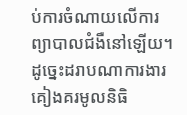ប់ការចំណាយលើការព្យាបាលជំងឺនៅឡើយ។ដូច្នេះដរាបណាការងារគៀងគរមូលនិធិ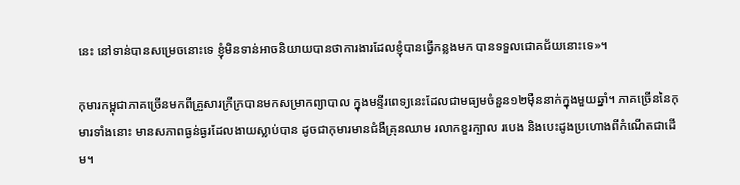នេះ នៅទាន់បានសម្រេចនោះទេ ខ្ញុំមិនទាន់អាចនិយាយបានថាការងារដែលខ្ញុំបានធ្វើកន្លងមក បានទទួលជោគជ័យនោះទេ»។

កុមារកម្ពុជាភាគច្រើនមកពីគ្រួសារក្រីក្របានមកសម្រាកព្យាបាល ក្នុងមន្ទីរពេទ្យនេះដែលជាមធ្យមចំនួន១២ម៉ឺននាក់ក្នុងមួយឆ្នាំ។ ភាគច្រើននៃកុមារទាំងនោះ មានសភាពធ្ងន់ធ្ងរដែលងាយស្លាប់បាន ដូចជាកុមារមានជំងឺគ្រុនឈាម រលាកខួរក្បាល របេង និងបេះដូងប្រហោងពីកំណើតជាដើម។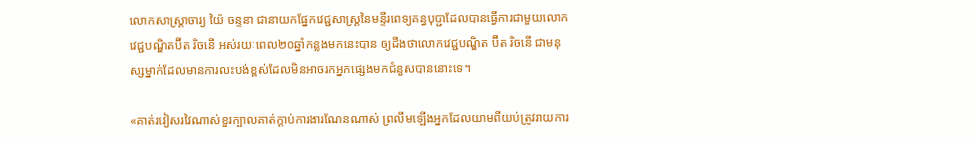លោកសាស្រ្តាចារ្យ យ៉ៃ ចន្ទនា ជានាយកផ្នែកវេជ្ជសាស្រ្តនៃមន្ទីរពេទ្យគន្ធបុប្ជាដែលបានធ្វើការជាមួយលោកវេជ្ជបណ្ឌិតប៊ីត រិចនើ អស់រយៈពេល២០ឆ្នាំកន្លងមកនេះបាន ឲ្យដឹងថាលោកវេជ្ជបណ្ឌិត ប៊ីត រិចនើ ជាមនុស្សម្នាក់ដែលមានការលះបង់ខ្ពស់ដែលមិនអាចរកអ្នកផ្សេងមកជំនួសបាននោះទេ។

«គាត់រវៀសរវៃណាស់ខួរក្បាលគាត់ក្តាប់ការងារណែនណាស់ ព្រលឹមឡើងអ្នកដែលយាមពីយប់ត្រូវរាយការ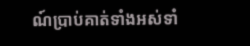ណ៍ប្រាប់គាត់ទាំងអស់ទាំ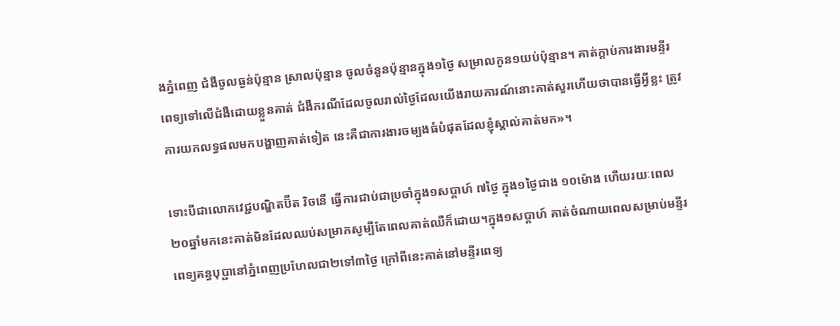ងភ្នំពេញ ជំងឺចូលធ្ងន់ប៉ុន្មាន ស្រាលប៉ុន្មាន ចូលចំនួនប៉ុន្មានក្នុង១ថ្ងៃ សម្រាលកូន១យប់ប៉ុន្មាន។ គាត់ក្តាប់ការងារមន្ទីរពេទ្យទៅលើជំងឺដោយខ្លួនគាត់ ជំងឺករណីដែលចូលរាល់ថ្ងៃដែលយើងរាយការណ៍នោះគាត់សួរហើយថាបានធ្វើអ្វីខ្លះ ត្រូវការយកលទ្ធផលមកបង្ហាញគាត់ទៀត នេះគឺជាការងារចម្បងធំបំផុតដែលខ្ញុំស្គាល់គាត់មក»។

ទោះបីជាលោកវេជ្ជបណ្ឌិតប៊ីត រិចនើ ធ្វើការជាប់ជាប្រចាំក្នុង១សប្តាហ៍ ៧ថ្ងៃ ក្នុង១ថ្ងៃជាង ១០ម៉ោង ហើយរយៈពេល២០ឆ្នាំមកនេះគាត់មិនដែលឈប់សម្រាកសូម្បីតែពេលគាត់ឈឺក៏ដោយ។ក្នុង១សប្តាហ៍ គាត់ចំណាយពេលសម្រាប់មន្ទីរពេទ្យគន្ធបុប្ជានៅភ្នំពេញប្រហែលជា២ទៅ៣ថ្ងៃ ក្រៅពីនេះគាត់នៅមន្ទីរពេទ្យ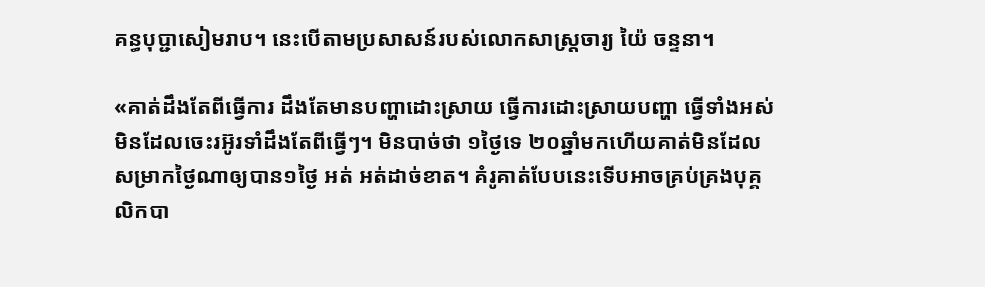គន្ធបុប្ជាសៀមរាប។ នេះបើតាមប្រសាសន៍របស់លោកសាស្រ្តចារ្យ យ៉ៃ ចន្ទនា។

«គាត់ដឹងតែពីធ្វើការ ដឹងតែមានបញ្ហាដោះស្រាយ ធ្វើការដោះស្រាយបញ្ហា ធ្វើទាំងអស់ មិនដែលចេះរអ៊ូរទាំដឹងតែពីធ្វើៗ។ មិនបាច់ថា ១ថ្ងៃទេ ២០ឆ្នាំមកហើយគាត់មិនដែលសម្រាកថ្ងៃណាឲ្យបាន១ថ្ងៃ អត់ អត់ដាច់ខាត។ គំរូគាត់បែបនេះទើបអាចគ្រប់គ្រងបុគ្គលិកបា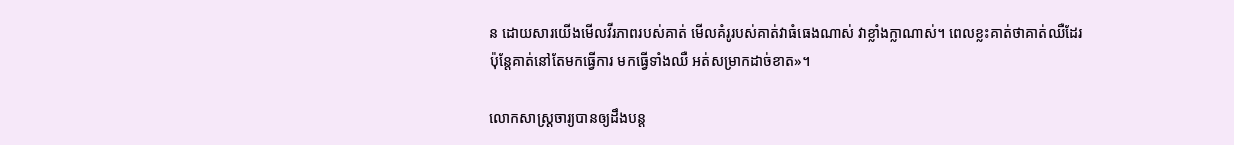ន ដោយសារយើងមើលវីរភាពរបស់គាត់ មើលគំរូរបស់គាត់វាធំធេងណាស់ វាខ្លាំងក្លាណាស់។ ពេលខ្លះគាត់ថាគាត់ឈឺដែរ ប៉ុន្តែគាត់នៅតែមកធ្វើការ មកធ្វើទាំងឈឺ អត់សម្រាកដាច់ខាត»។

លោកសាស្រ្តចារ្យបានឲ្យដឹងបន្ត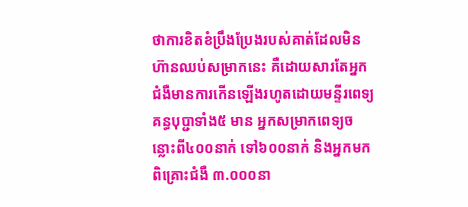ថាការខិតខំប្រឹងប្រែងរបស់គាត់ដែលមិនហ៊ានឈប់សម្រាកនេះ គឺដោយសារតែអ្នកជំងឺមានការកើនឡើងរហូតដោយមន្ទីរពេទ្យគន្ធបុប្ជាទាំង៥ មាន អ្នកសម្រាកពេទ្យចន្លោះពី៤០០នាក់ ទៅ៦០០នាក់ និងអ្នកមកពិគ្រោះជំងឺ ៣.០០០នា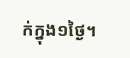ក់ក្នុង១ថ្ងៃ។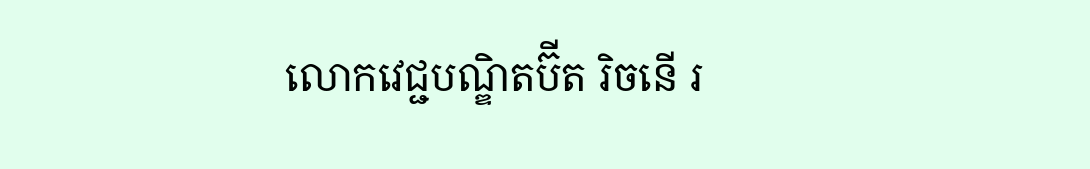លោកវេជ្ជបណ្ឌិតប៊ីត រិចនើ រ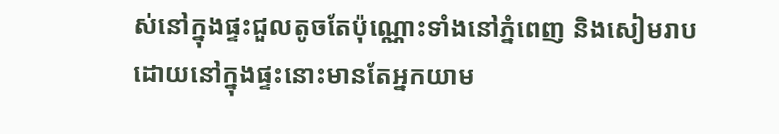ស់នៅក្នុងផ្ទះជួលតូចតែប៉ុណ្ណោះទាំងនៅភ្នំពេញ និងសៀមរាបដោយនៅក្នុងផ្ទះនោះមានតែអ្នកយាម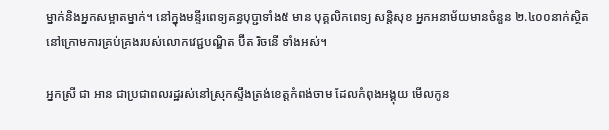ម្នាក់និងអ្នកសម្អាតម្នាក់។ នៅក្នុងមន្ទីរពេទ្យគន្ធបុប្ជាទាំង៥ មាន បុគ្គលិកពេទ្យ សន្តិសុខ អ្នកអនាម័យមានចំនួន ២.៤០០នាក់ស្ថិតនៅក្រោមការគ្រប់គ្រងរបស់លោកវេជ្ជបណ្ឌិត ប៊ីត រិចនើ ទាំងអស់។

អ្នកស្រី ជា អាន ជាប្រជាពលរដ្ឋរស់នៅស្រុកស្ទឹងត្រង់ខេត្តកំពង់ចាម ដែលកំពុងអង្គុយ មើលកូន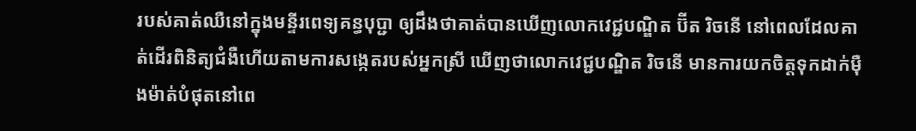របស់គាត់ឈឺនៅក្នុងមន្ទីរពេទ្យគន្ធបុប្ជា ឲ្យដឹងថាគាត់បានឃើញលោកវេជ្ជបណ្ឌិត ប៊ីត រិចនើ នៅពេលដែលគាត់ដើរពិនិត្យជំងឺហើយតាមការសង្កេតរបស់អ្នកស្រី ឃើញថាលោកវេជ្ជបណ្ឌិត រិចនើ មានការយកចិត្តទុកដាក់ម៉ឺងម៉ាត់បំផុតនៅពេ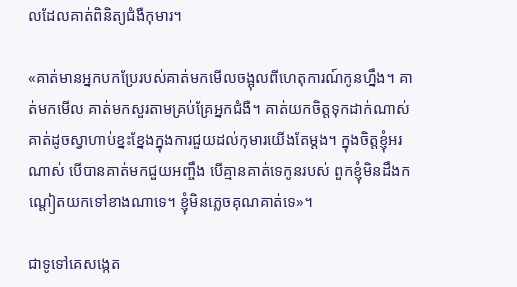លដែលគាត់ពិនិត្យជំងឺកុមារ។

«គាត់មានអ្នកបកប្រែរបស់គាត់មកមើលចង្អុលពីហេតុការណ៍កូនហ្នឹង។ គាត់មកមើល គាត់មកសួរតាមគ្រប់គ្រែអ្នកជំងឺ។ គាត់យកចិត្តទុកដាក់ណាស់ គាត់ដូចស្វាហាប់ខ្នះខ្នែងក្នុងការជួយដល់កុមារយើងតែម្តង។ ក្នុងចិត្តខ្ញុំអរណាស់ បើបានគាត់មកជួយអញ្ចឹង បើគ្មានគាត់ទេកូនរបស់ ពួកខ្ញុំមិនដឹងកណ្តៀតយកទៅខាងណាទេ។ ខ្ញុំមិនភ្លេចគុណគាត់ទេ»។

ជាទូទៅគេសង្កេត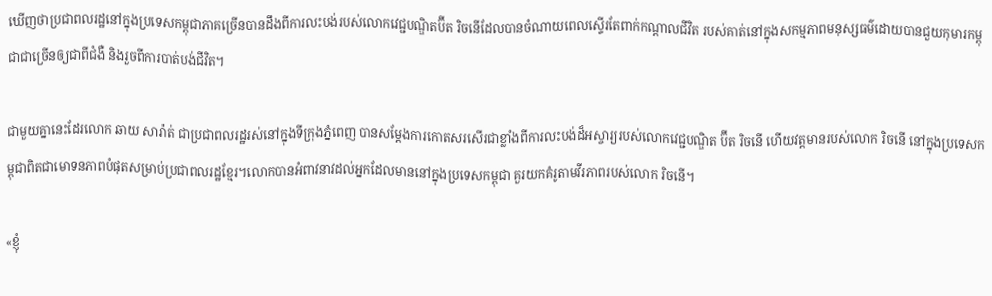ឃើញថាប្រជាពលរដ្ឋនៅក្នុងប្រទេសកម្ពុជាភាគច្រើនបានដឹងពីការលះបង់របស់លោកវេជ្ជបណ្ឌិតប៊ីត រិចនើដែលបានចំណាយពេលស្ទើរតែពាក់កណ្តាលជីវិត របស់គាត់នៅក្នុងសកម្មភាពមនុស្សធម៌ដោយបានជួយកុមារកម្ពុជាជាច្រើនឲ្យជាពីជំងឺ និងរួចពីការបាត់បង់ជីវិត។

ជាមួយគ្នានេះដែរលោក ឆាយ សារ៉ាត់ ជាប្រជាពលរដ្ឋរស់នៅក្នុងទីក្រុងភ្នំពេញ បានសម្តែងការកោតសរសើរជាខ្លាំងពីការលះបង់ដ៏អស្ចារ្យរបស់លោកវេជ្ជបណ្ឌិត ប៊ីត រិចនើ ហើយវត្តមានរបស់លោក រិចនើ នៅក្នុងប្រទេសកម្ពុជាពិតជាមោទនភាពបំផុតសម្រាប់ប្រជាពលរដ្ឋខ្មែរ។លោកបានអំពាវនាវដល់អ្នកដែលមាននៅក្នុងប្រទេសកម្ពុជា គួរយកគំរូតាមវីរភាពរបស់លោក រិចនើ។

«ខ្ញុំ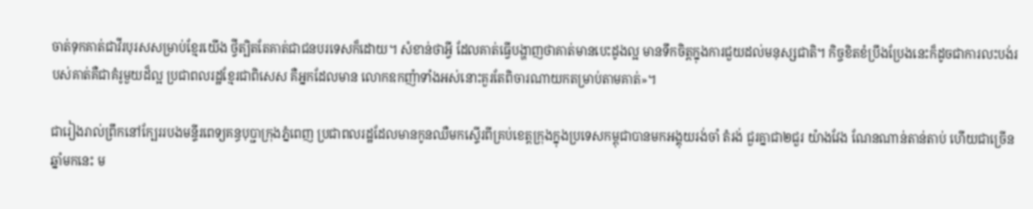ចាត់ទុកគាត់ជាវីរបុរសសម្រាប់ខ្មែរយើង ថ្វីត្បិតតែគាត់ជាជនបរទេសក៏ដោយ។ សំខាន់ថាអ្វី ដែលគាត់ធ្វើបង្ហាញថាគាត់មានបេះដូងល្អ មានទឹកចិត្តក្នុងការជួយដល់មនុស្សជាតិ។ កិច្ចខិតខំប្រឹងប្រែងនេះក៏ដូចជាការលះបង់របស់គាត់គឺជាគំរូមួយដ៏ល្អ ប្រជាពលរដ្ឋខ្មែរជាពិសេស គឺអ្នកដែលមាន លោកឧកញ៉ាទាំងអស់នោះគួរតែពិចារណាយកតម្រាប់តាមគាត់»។

ជារៀងរាល់ព្រឹកនៅក្បែររបងមន្ទីរពេទ្យគន្ធបុប្ជាក្រុងភ្នំពេញ ប្រជាពលរដ្ឋដែលមានកូនឈឺមកស្ទើរពីគ្រប់ខេត្តក្រុងក្នុងប្រទេសកម្ពុជាបានមកអង្គុយរង់ចាំ តំរង់ ជួរគ្នាជា២ជួរ យ៉ាងវែង ណែនណាន់តាន់តាប់ ហើយជាច្រើនឆ្នាំមកនេះ ម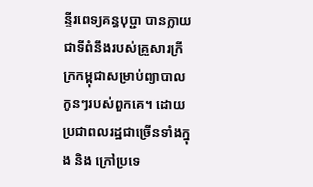ន្ទីរពេទ្យគន្ធបុប្ជា បានក្លាយជាទីពំនឹងរបស់គ្រួសារក្រីក្រកម្ពុជាសម្រាប់ព្យាបាលកូនៗរបស់ពួកគេ។ ដោយប្រជាពលរដ្ឋជាច្រើនទាំងក្នុង និង ក្រៅប្រទេ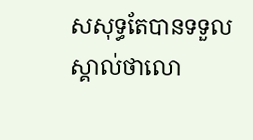សសុទ្ធតែបានទទួលស្គាល់ថាលោ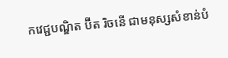កវេជ្ជបណ្ឌិត ប៊ីត រិចនើ ជាមនុស្សសំខាន់បំ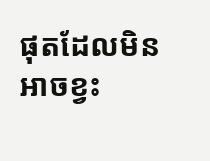ផុតដែលមិនអាចខ្វះ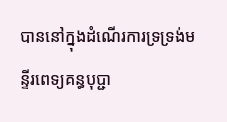បាននៅក្នុងដំណើរការទ្រទ្រង់មន្ទីរពេទ្យគន្ធបុប្ជា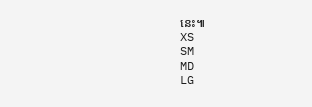នេះ៕
XS
SM
MD
LG